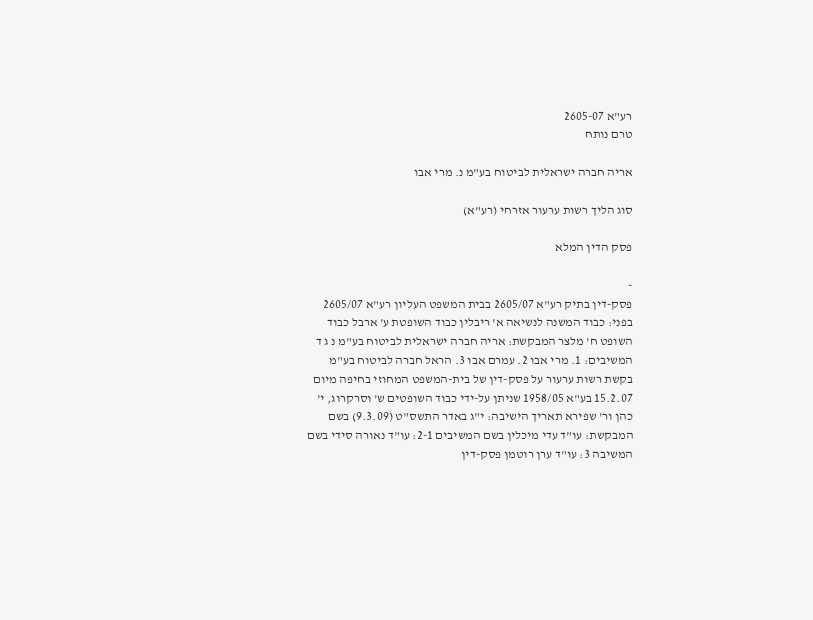רע"א 2605-07
טרם נותח

אריה חברה ישראלית לביטוח בע"מ נ. מרי אבו

סוג הליך רשות ערעור אזרחי (רע"א)

פסק הדין המלא

-
פסק-דין בתיק רע"א 2605/07 בבית המשפט העליון רע"א 2605/07 בפני: כבוד המשנה לנשיאה א' ריבלין כבוד השופטת ע' ארבל כבוד השופט ח' מלצר המבקשת: אריה חברה ישראלית לביטוח בע"מ נ ג ד המשיבים: 1. מרי אבו 2. עמרם אבו 3. הראל חברה לביטוח בע"מ בקשת רשות ערעור על פסק-דין של בית-המשפט המחוזי בחיפה מיום 15.2.07 בע"א 1958/05 שניתן על-ידי כבוד השופטים ש' וסרקרוג, י' כהן ור' שפירא תאריך הישיבה: י"ג באדר התשס"ט (9.3.09) בשם המבקשת: עו"ד עדי מיכלין בשם המשיבים 2-1: עו"ד נאורה סידי בשם המשיבה 3: עו"ד ערן רוטמן פסק-דין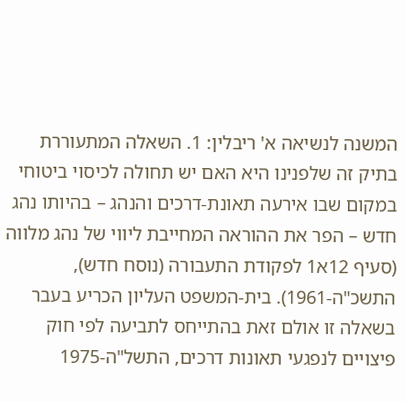המשנה לנשיאה א' ריבלין: 1. השאלה המתעוררת בתיק זה שלפנינו היא האם יש תחולה לכיסוי ביטוחי במקום שבו אירעה תאונת-דרכים והנהג – בהיותו נהג חדש – הפר את ההוראה המחייבת ליווי של נהג מלווה (סעיף 12א1 לפקודת התעבורה (נוסח חדש), התשכ"ה-1961). בית-המשפט העליון הכריע בעבר בשאלה זו אולם זאת בהתייחס לתביעה לפי חוק פיצויים לנפגעי תאונות דרכים, התשל"ה-1975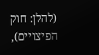(להלן: חוק הפיצויים),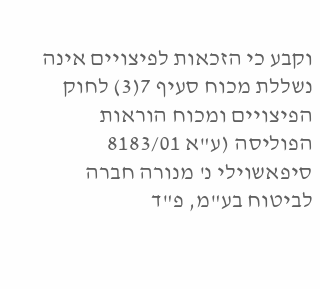וקבע כי הזכאות לפיצויים אינה נשללת מכוח סעיף 7(3) לחוק הפיצויים ומכוח הוראות הפוליסה (ע"א 8183/01 סיפאשוילי נ' מנורה חברה לביטוח בע"מ, פ"ד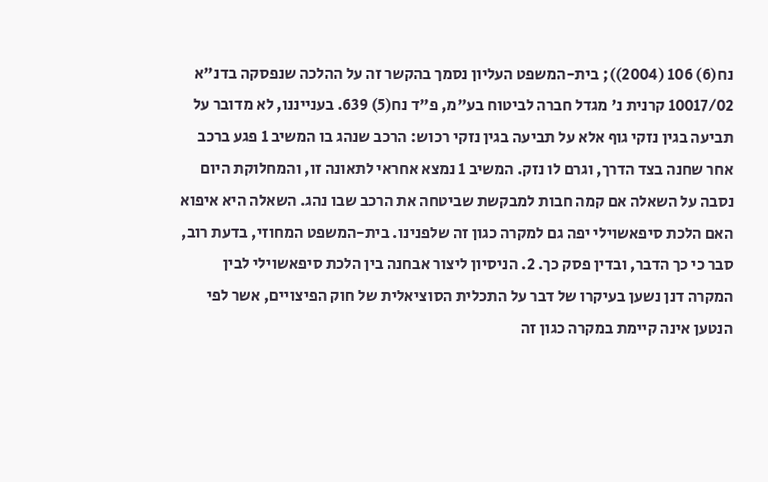נח(6) 106 (2004)); בית-המשפט העליון נסמך בהקשר זה על ההלכה שנפסקה בדנ"א 10017/02 קרנית נ' מגדל חברה לביטוח בע"מ, פ"ד נח(5) 639. בענייננו, לא מדובר על תביעה בגין נזקי גוף אלא על תביעה בגין נזקי רכוש: הרכב שנהג בו המשיב 1 פגע ברכב אחר שחנה בצד הדרך, וגרם לו נזק. המשיב 1 נמצא אחראי לתאונה זו, והמחלוקת היום נסבה על השאלה אם קמה חבות למבקשת שביטחה את הרכב שבו נהג. השאלה היא איפוא האם הלכת סיפאשוילי יפה גם למקרה כגון זה שלפנינו. בית-המשפט המחוזי, בדעת רוב, סבר כי כך הדבר, ובדין פסק כך. 2. הניסיון ליצור אבחנה בין הלכת סיפאשוילי לבין המקרה דנן נשען בעיקרו של דבר על התכלית הסוציאלית של חוק הפיצויים, אשר לפי הנטען אינה קיימת במקרה כגון זה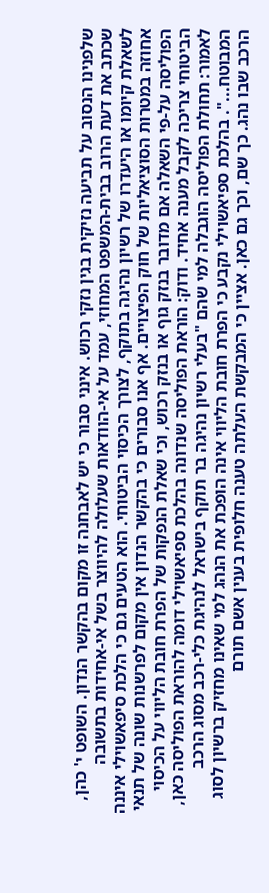שלפנינו הנסוב על תביעה נזיקית בגין נזקי רכוש. אינני סבור כי יש לאבחנה זו מקום בהקשר הנדון. השופט י' כהן, שכתב את דעת הרוב בבית-המשפט המחוזי, עמד על אי-הוודאות שעלולה להיווצר בשל אי-אחידות בתשובה לשאלת קיומו או היעדרו של רשיון נהיגה בתוקף, לצורך הכיסוי הביטוחי. הוא הטעים גם כי הלכת סיפאשוילי איננה אחוזה במטרות הסוציאליות של חוק הפיצויים. אף אנו סבורים כי בהקשר הנדון אין מקום לפרשנות שונה של תנאי הפוליסה על-פי השאלה אם מדובר בנזק גוף או בנזק רכוש, וכי שאלת הנפקות של הפרת חובת הליווי על הכיסוי הביטוחי צריכה לקבל מענה אחיד. ודוק: הוראת הפוליסה שנדונה בהלכת ספיאשוילי דומה להוראת הפוליסה כאן, לאמור: תחולת הפוליסה הוגבלה למי שהם "בעלי רשיון נהיגה בר תוקף בישראל לנהיגת כלי-רכב מסוג הרכב המבוטח...". בהלכת ספיאשוילי נקבע כי הפרת חובת הליווי אינה הופכת את הנהג למי שאינו מחזיק ברשיון לסוג הרכב שבו נהג. כך שם, וכך גם כאן. אציין כי המבקשת העלתה טענה חלופית בענין אשם תורם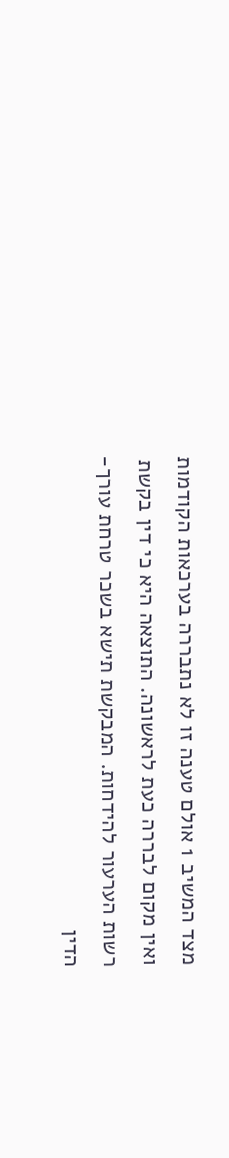מצד המשיב 1 אולם טענה זו לא נתבררה בערכאות הקודמות ואין מקום לבררה כעת לראשונה. התוצאה היא כי דין בקשת רשות הערעור להידחות. המבקשת תישא בשכר טרחת עורך-הדין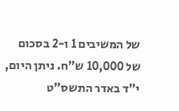של המשיבים 1 ו-2 בסכום של 10,000 ש"ח. ניתן היום, י"ד באדר התשס"ט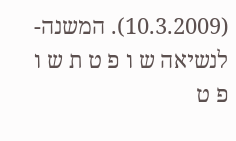(10.3.2009). המשנה-לנשיאה ש ו פ ט ת ש ו פ ט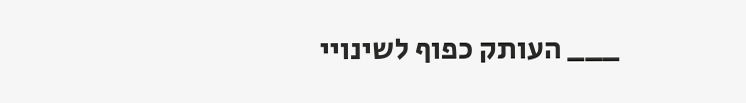___ העותק כפוף לשינויי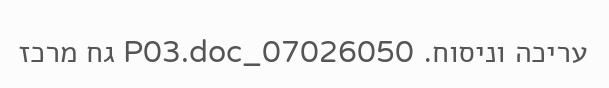עריכה וניסוח. 07026050_P03.doc גח מרכז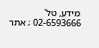מידע, טל' 02-6593666 ; אתר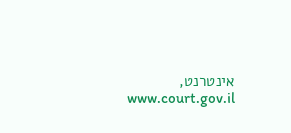אינטרנט, www.court.gov.il